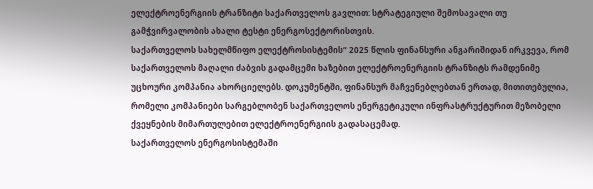ელექტროენერგიის ტრანზიტი საქართველოს გავლით: სტრატეგიული შემოსავალი თუ გამჭვირვალობის ახალი ტესტი ენერგოსექტორისთვის.
საქართველოს სახელმწიფო ელექტროსისტემის“ 2025 წლის ფინანსური ანგარიშიდან ირკვევა, რომ საქართველოს მაღალი ძაბვის გადამცემი ხაზებით ელექტროენერგიის ტრანზიტს რამდენიმე უცხოური კომპანია ახორციელებს. დოკუმენტში, ფინანსურ მაჩვენებლებთან ერთად, მითითებულია, რომელი კომპანიები სარგებლობენ საქართველოს ენერგეტიკული ინფრასტრუქტურით მეზობელი ქვეყნების მიმართულებით ელექტროენერგიის გადასაცემად.
საქართველოს ენერგოსისტემაში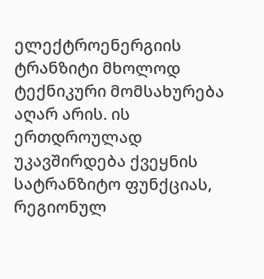ელექტროენერგიის ტრანზიტი მხოლოდ ტექნიკური მომსახურება აღარ არის. ის ერთდროულად უკავშირდება ქვეყნის სატრანზიტო ფუნქციას, რეგიონულ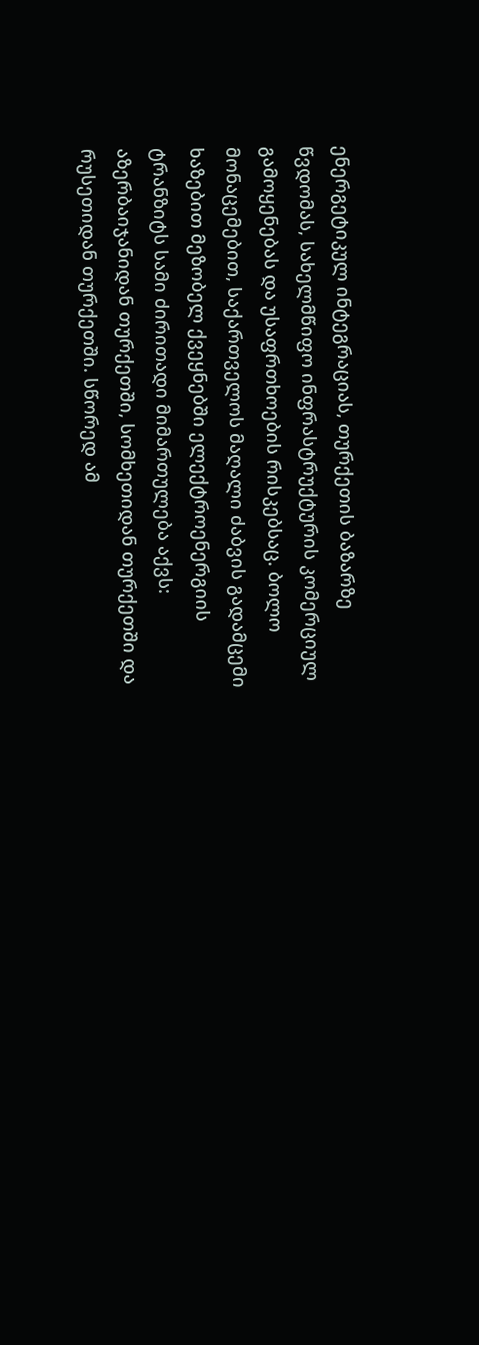ენერგეტიკულ ინტეგრაციას, თურქეთის ბაზარზე წვდომას, სახელმწიფო ინფრასტრუქტურის კომერციულ გამოყენებას და უსაფრთხოების რისკებსაც. ბოლო მონაცემებით, საქართველოს მაღალი ძაბვის გადამცემი ხაზებით მეზობელ ქვეყნებში ელექტროენერგიის ტრანზიტს სამი ძირითადი მიმართულება აქვს: აზერბაიჯანიდან თურქეთში, სომხეთიდან თურქეთში და რუსეთიდან თურქეთში. სწორედ ამ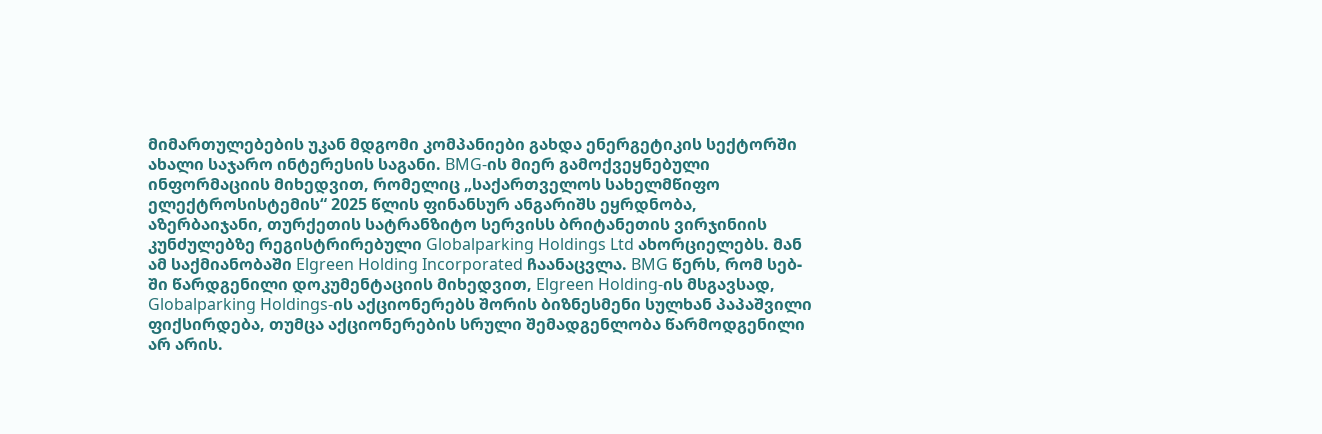მიმართულებების უკან მდგომი კომპანიები გახდა ენერგეტიკის სექტორში ახალი საჯარო ინტერესის საგანი. BMG-ის მიერ გამოქვეყნებული ინფორმაციის მიხედვით, რომელიც „საქართველოს სახელმწიფო ელექტროსისტემის“ 2025 წლის ფინანსურ ანგარიშს ეყრდნობა, აზერბაიჯანი, თურქეთის სატრანზიტო სერვისს ბრიტანეთის ვირჯინიის კუნძულებზე რეგისტრირებული Globalparking Holdings Ltd ახორციელებს. მან ამ საქმიანობაში Elgreen Holding Incorporated ჩაანაცვლა. BMG წერს, რომ სებ-ში წარდგენილი დოკუმენტაციის მიხედვით, Elgreen Holding-ის მსგავსად, Globalparking Holdings-ის აქციონერებს შორის ბიზნესმენი სულხან პაპაშვილი ფიქსირდება, თუმცა აქციონერების სრული შემადგენლობა წარმოდგენილი არ არის.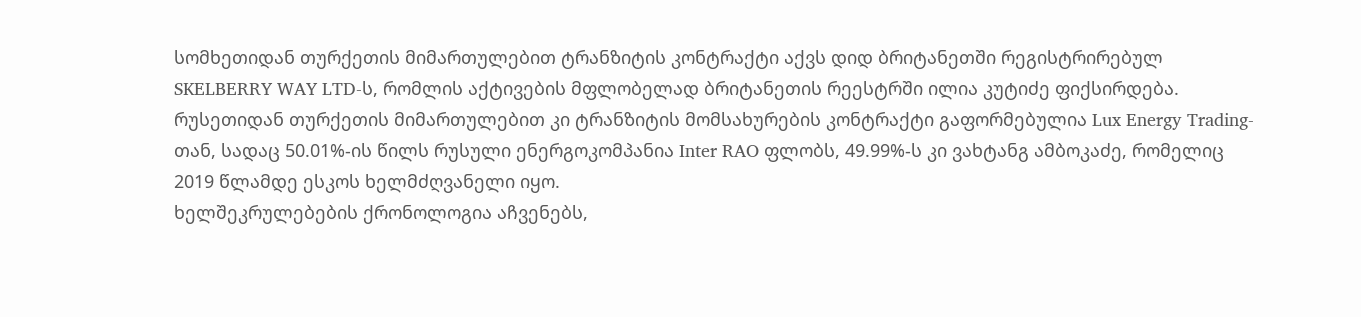სომხეთიდან თურქეთის მიმართულებით ტრანზიტის კონტრაქტი აქვს დიდ ბრიტანეთში რეგისტრირებულ SKELBERRY WAY LTD-ს, რომლის აქტივების მფლობელად ბრიტანეთის რეესტრში ილია კუტიძე ფიქსირდება. რუსეთიდან თურქეთის მიმართულებით კი ტრანზიტის მომსახურების კონტრაქტი გაფორმებულია Lux Energy Trading-თან, სადაც 50.01%-ის წილს რუსული ენერგოკომპანია Inter RAO ფლობს, 49.99%-ს კი ვახტანგ ამბოკაძე, რომელიც 2019 წლამდე ესკოს ხელმძღვანელი იყო.
ხელშეკრულებების ქრონოლოგია აჩვენებს,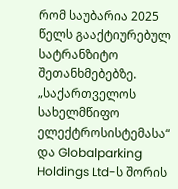რომ საუბარია 2025 წელს გააქტიურებულ სატრანზიტო შეთანხმებებზე. „საქართველოს სახელმწიფო ელექტროსისტემასა“ და Globalparking Holdings Ltd-ს შორის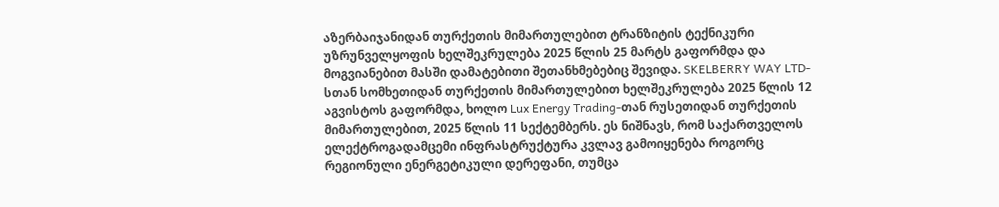აზერბაიჯანიდან თურქეთის მიმართულებით ტრანზიტის ტექნიკური უზრუნველყოფის ხელშეკრულება 2025 წლის 25 მარტს გაფორმდა და მოგვიანებით მასში დამატებითი შეთანხმებებიც შევიდა. SKELBERRY WAY LTD-სთან სომხეთიდან თურქეთის მიმართულებით ხელშეკრულება 2025 წლის 12 აგვისტოს გაფორმდა, ხოლო Lux Energy Trading-თან რუსეთიდან თურქეთის მიმართულებით, 2025 წლის 11 სექტემბერს. ეს ნიშნავს, რომ საქართველოს ელექტროგადამცემი ინფრასტრუქტურა კვლავ გამოიყენება როგორც რეგიონული ენერგეტიკული დერეფანი, თუმცა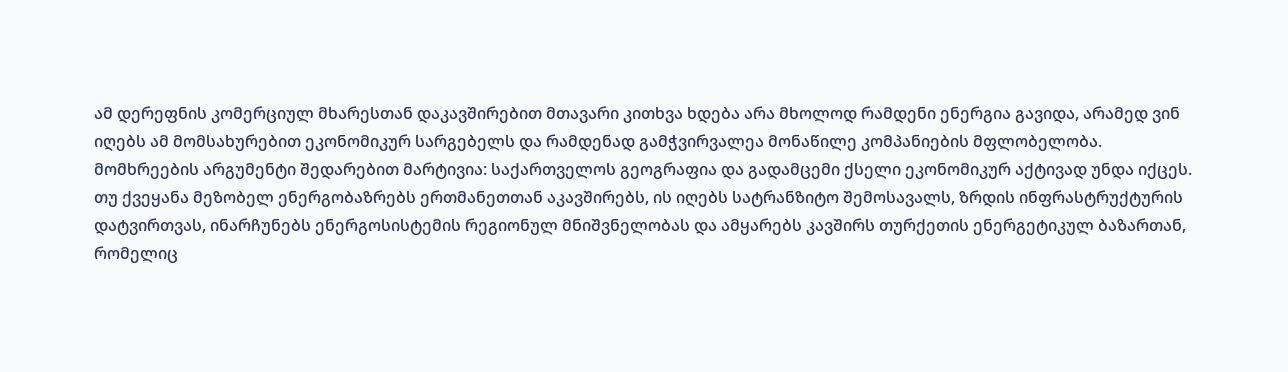ამ დერეფნის კომერციულ მხარესთან დაკავშირებით მთავარი კითხვა ხდება არა მხოლოდ რამდენი ენერგია გავიდა, არამედ ვინ იღებს ამ მომსახურებით ეკონომიკურ სარგებელს და რამდენად გამჭვირვალეა მონაწილე კომპანიების მფლობელობა.
მომხრეების არგუმენტი შედარებით მარტივია: საქართველოს გეოგრაფია და გადამცემი ქსელი ეკონომიკურ აქტივად უნდა იქცეს. თუ ქვეყანა მეზობელ ენერგობაზრებს ერთმანეთთან აკავშირებს, ის იღებს სატრანზიტო შემოსავალს, ზრდის ინფრასტრუქტურის დატვირთვას, ინარჩუნებს ენერგოსისტემის რეგიონულ მნიშვნელობას და ამყარებს კავშირს თურქეთის ენერგეტიკულ ბაზართან, რომელიც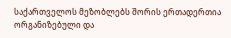საქართველოს მეზობლებს შორის ერთადერთია ორგანიზებული და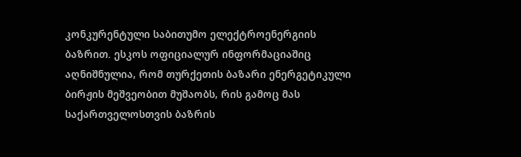კონკურენტული საბითუმო ელექტროენერგიის ბაზრით. ესკოს ოფიციალურ ინფორმაციაშიც აღნიშნულია, რომ თურქეთის ბაზარი ენერგეტიკული ბირჟის მეშვეობით მუშაობს, რის გამოც მას საქართველოსთვის ბაზრის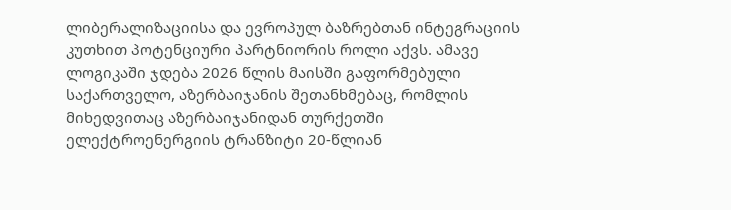ლიბერალიზაციისა და ევროპულ ბაზრებთან ინტეგრაციის კუთხით პოტენციური პარტნიორის როლი აქვს. ამავე ლოგიკაში ჯდება 2026 წლის მაისში გაფორმებული საქართველო, აზერბაიჯანის შეთანხმებაც, რომლის მიხედვითაც აზერბაიჯანიდან თურქეთში ელექტროენერგიის ტრანზიტი 20-წლიან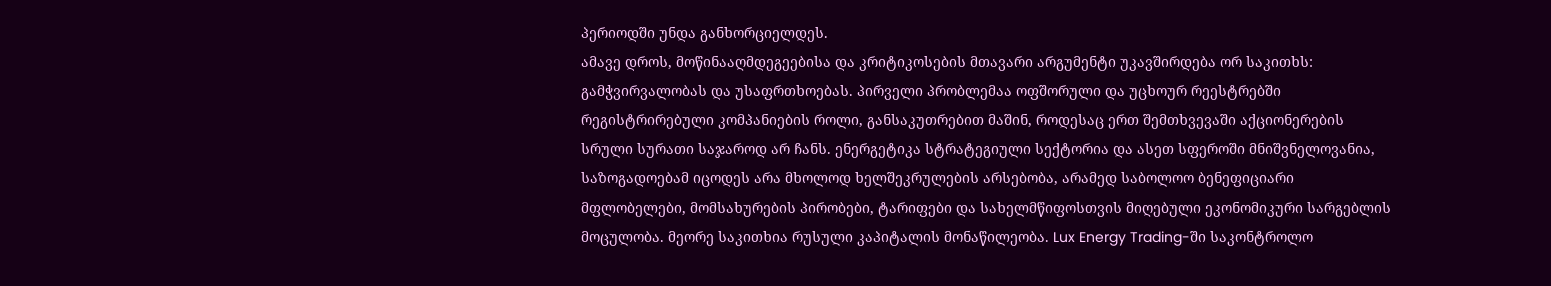პერიოდში უნდა განხორციელდეს.
ამავე დროს, მოწინააღმდეგეებისა და კრიტიკოსების მთავარი არგუმენტი უკავშირდება ორ საკითხს: გამჭვირვალობას და უსაფრთხოებას. პირველი პრობლემაა ოფშორული და უცხოურ რეესტრებში რეგისტრირებული კომპანიების როლი, განსაკუთრებით მაშინ, როდესაც ერთ შემთხვევაში აქციონერების სრული სურათი საჯაროდ არ ჩანს. ენერგეტიკა სტრატეგიული სექტორია და ასეთ სფეროში მნიშვნელოვანია, საზოგადოებამ იცოდეს არა მხოლოდ ხელშეკრულების არსებობა, არამედ საბოლოო ბენეფიციარი მფლობელები, მომსახურების პირობები, ტარიფები და სახელმწიფოსთვის მიღებული ეკონომიკური სარგებლის მოცულობა. მეორე საკითხია რუსული კაპიტალის მონაწილეობა. Lux Energy Trading-ში საკონტროლო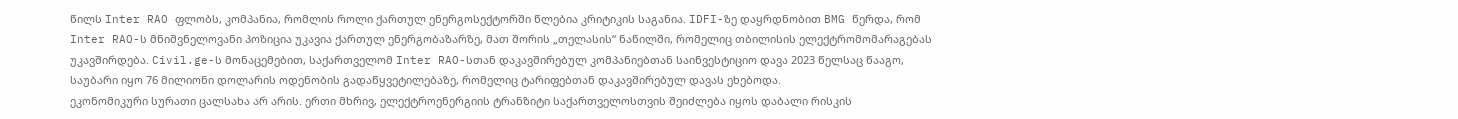წილს Inter RAO ფლობს, კომპანია, რომლის როლი ქართულ ენერგოსექტორში წლებია კრიტიკის საგანია. IDFI-ზე დაყრდნობით BMG წერდა, რომ Inter RAO-ს მნიშვნელოვანი პოზიცია უკავია ქართულ ენერგობაზარზე, მათ შორის „თელასის“ ნაწილში, რომელიც თბილისის ელექტრომომარაგებას უკავშირდება. Civil.ge-ს მონაცემებით, საქართველომ Inter RAO-სთან დაკავშირებულ კომპანიებთან საინვესტიციო დავა 2023 წელსაც წააგო, საუბარი იყო 76 მილიონი დოლარის ოდენობის გადაწყვეტილებაზე, რომელიც ტარიფებთან დაკავშირებულ დავას ეხებოდა.
ეკონომიკური სურათი ცალსახა არ არის. ერთი მხრივ, ელექტროენერგიის ტრანზიტი საქართველოსთვის შეიძლება იყოს დაბალი რისკის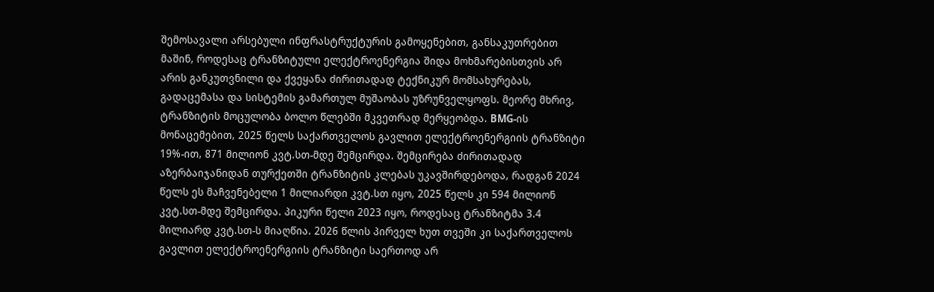შემოსავალი არსებული ინფრასტრუქტურის გამოყენებით, განსაკუთრებით მაშინ, როდესაც ტრანზიტული ელექტროენერგია შიდა მოხმარებისთვის არ არის განკუთვნილი და ქვეყანა ძირითადად ტექნიკურ მომსახურებას, გადაცემასა და სისტემის გამართულ მუშაობას უზრუნველყოფს. მეორე მხრივ, ტრანზიტის მოცულობა ბოლო წლებში მკვეთრად მერყეობდა. BMG-ის მონაცემებით, 2025 წელს საქართველოს გავლით ელექტროენერგიის ტრანზიტი 19%-ით, 871 მილიონ კვტ.სთ-მდე შემცირდა. შემცირება ძირითადად აზერბაიჯანიდან თურქეთში ტრანზიტის კლებას უკავშირდებოდა, რადგან 2024 წელს ეს მაჩვენებელი 1 მილიარდი კვტ.სთ იყო, 2025 წელს კი 594 მილიონ კვტ.სთ-მდე შემცირდა. პიკური წელი 2023 იყო, როდესაც ტრანზიტმა 3.4 მილიარდ კვტ.სთ-ს მიაღწია. 2026 წლის პირველ ხუთ თვეში კი საქართველოს გავლით ელექტროენერგიის ტრანზიტი საერთოდ არ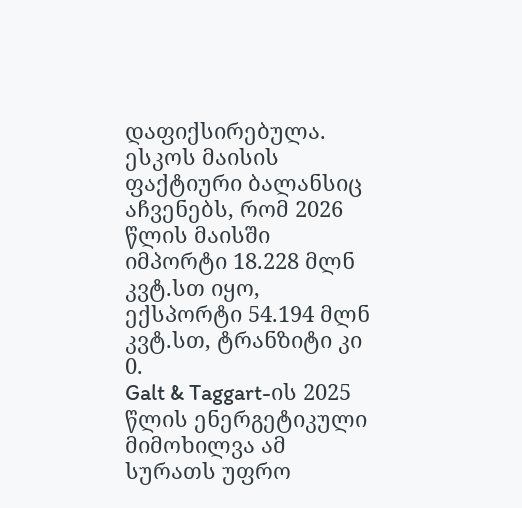დაფიქსირებულა. ესკოს მაისის ფაქტიური ბალანსიც აჩვენებს, რომ 2026 წლის მაისში იმპორტი 18.228 მლნ კვტ.სთ იყო, ექსპორტი 54.194 მლნ კვტ.სთ, ტრანზიტი კი 0.
Galt & Taggart-ის 2025 წლის ენერგეტიკული მიმოხილვა ამ სურათს უფრო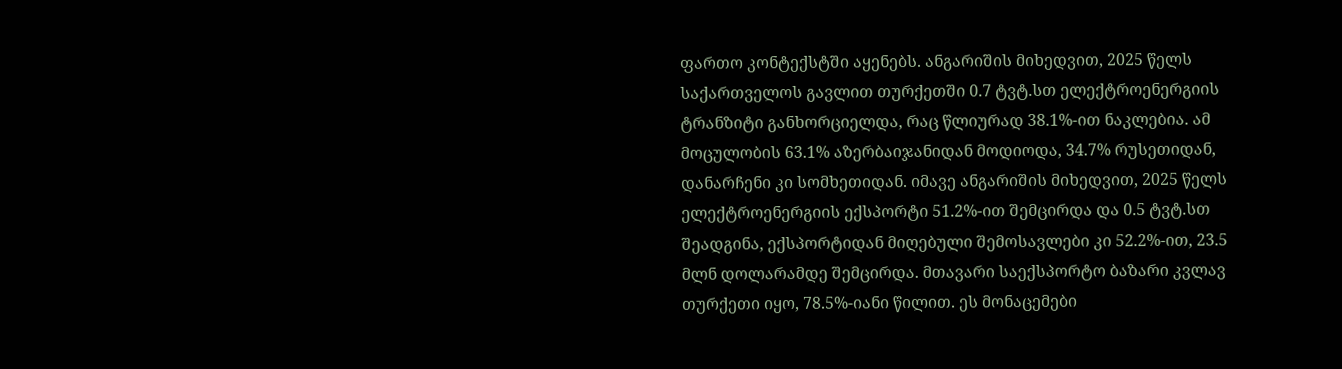ფართო კონტექსტში აყენებს. ანგარიშის მიხედვით, 2025 წელს საქართველოს გავლით თურქეთში 0.7 ტვტ.სთ ელექტროენერგიის ტრანზიტი განხორციელდა, რაც წლიურად 38.1%-ით ნაკლებია. ამ მოცულობის 63.1% აზერბაიჯანიდან მოდიოდა, 34.7% რუსეთიდან, დანარჩენი კი სომხეთიდან. იმავე ანგარიშის მიხედვით, 2025 წელს ელექტროენერგიის ექსპორტი 51.2%-ით შემცირდა და 0.5 ტვტ.სთ შეადგინა, ექსპორტიდან მიღებული შემოსავლები კი 52.2%-ით, 23.5 მლნ დოლარამდე შემცირდა. მთავარი საექსპორტო ბაზარი კვლავ თურქეთი იყო, 78.5%-იანი წილით. ეს მონაცემები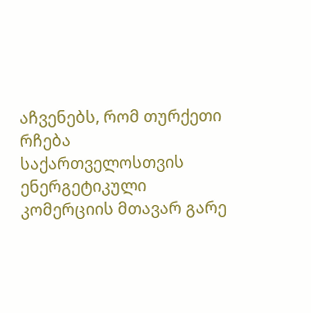აჩვენებს, რომ თურქეთი რჩება საქართველოსთვის ენერგეტიკული კომერციის მთავარ გარე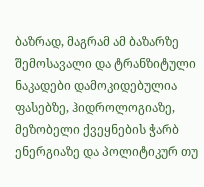ბაზრად, მაგრამ ამ ბაზარზე შემოსავალი და ტრანზიტული ნაკადები დამოკიდებულია ფასებზე, ჰიდროლოგიაზე, მეზობელი ქვეყნების ჭარბ ენერგიაზე და პოლიტიკურ თუ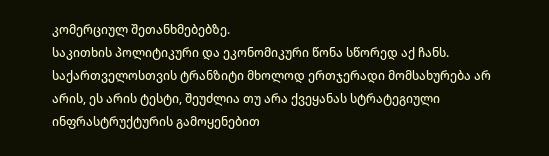კომერციულ შეთანხმებებზე.
საკითხის პოლიტიკური და ეკონომიკური წონა სწორედ აქ ჩანს. საქართველოსთვის ტრანზიტი მხოლოდ ერთჯერადი მომსახურება არ არის, ეს არის ტესტი, შეუძლია თუ არა ქვეყანას სტრატეგიული ინფრასტრუქტურის გამოყენებით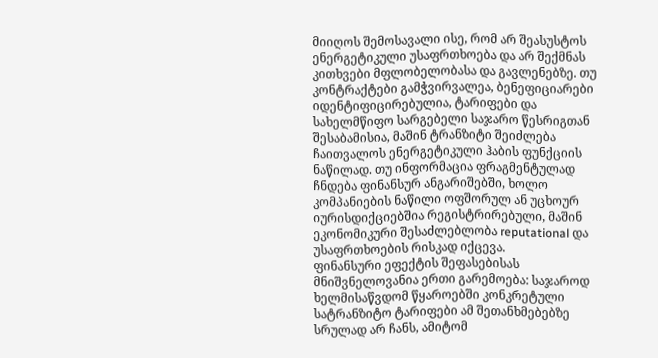მიიღოს შემოსავალი ისე, რომ არ შეასუსტოს ენერგეტიკული უსაფრთხოება და არ შექმნას კითხვები მფლობელობასა და გავლენებზე. თუ კონტრაქტები გამჭვირვალეა, ბენეფიციარები იდენტიფიცირებულია, ტარიფები და სახელმწიფო სარგებელი საჯარო წესრიგთან შესაბამისია, მაშინ ტრანზიტი შეიძლება ჩაითვალოს ენერგეტიკული ჰაბის ფუნქციის ნაწილად. თუ ინფორმაცია ფრაგმენტულად ჩნდება ფინანსურ ანგარიშებში, ხოლო კომპანიების ნაწილი ოფშორულ ან უცხოურ იურისდიქციებშია რეგისტრირებული, მაშინ ეკონომიკური შესაძლებლობა reputational და უსაფრთხოების რისკად იქცევა.
ფინანსური ეფექტის შეფასებისას მნიშვნელოვანია ერთი გარემოება: საჯაროდ ხელმისაწვდომ წყაროებში კონკრეტული სატრანზიტო ტარიფები ამ შეთანხმებებზე სრულად არ ჩანს, ამიტომ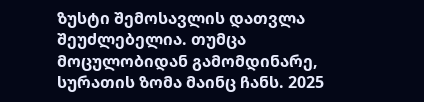ზუსტი შემოსავლის დათვლა შეუძლებელია. თუმცა მოცულობიდან გამომდინარე, სურათის ზომა მაინც ჩანს. 2025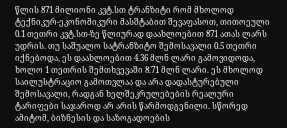წლის 871 მილიონი კვტ.სთ ტრანზიტი რომ მხოლოდ ტექნიკურ-ეკონომიკური მასშტაბით შევაფასოთ, თითოეული 0.1 თეთრი კვტ.სთ-ზე წლიურად დაახლოებით 871 ათას ლარს უდრის. თუ საშუალო სატრანზიტო შემოსავალი 0.5 თეთრი იქნებოდა, ეს დაახლოებით 4.36 მლნ ლარი გამოვიდოდა, ხოლო 1 თეთრის შემთხვევაში 8.71 მლნ ლარი. ეს მხოლოდ საილუსტრაციო გამოთვლაა და არა დადასტურებული შემოსავალი, რადგან ხელშეკრულებების რეალური ტარიფები საჯაროდ არ არის წარმოდგენილი. სწორედ ამიტომ, ბიზნესის და საზოგადოების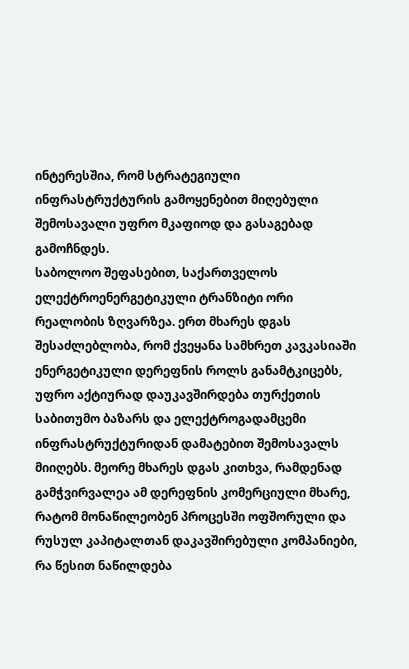ინტერესშია, რომ სტრატეგიული ინფრასტრუქტურის გამოყენებით მიღებული შემოსავალი უფრო მკაფიოდ და გასაგებად გამოჩნდეს.
საბოლოო შეფასებით, საქართველოს ელექტროენერგეტიკული ტრანზიტი ორი რეალობის ზღვარზეა. ერთ მხარეს დგას შესაძლებლობა, რომ ქვეყანა სამხრეთ კავკასიაში ენერგეტიკული დერეფნის როლს განამტკიცებს, უფრო აქტიურად დაუკავშირდება თურქეთის საბითუმო ბაზარს და ელექტროგადამცემი ინფრასტრუქტურიდან დამატებით შემოსავალს მიიღებს. მეორე მხარეს დგას კითხვა, რამდენად გამჭვირვალეა ამ დერეფნის კომერციული მხარე, რატომ მონაწილეობენ პროცესში ოფშორული და რუსულ კაპიტალთან დაკავშირებული კომპანიები, რა წესით ნაწილდება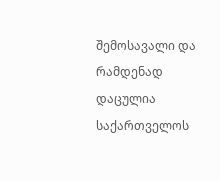შემოსავალი და რამდენად დაცულია საქართველოს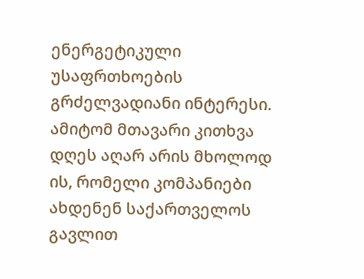ენერგეტიკული უსაფრთხოების გრძელვადიანი ინტერესი. ამიტომ მთავარი კითხვა დღეს აღარ არის მხოლოდ ის, რომელი კომპანიები ახდენენ საქართველოს გავლით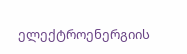ელექტროენერგიის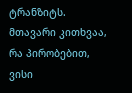ტრანზიტს. მთავარი კითხვაა, რა პირობებით, ვისი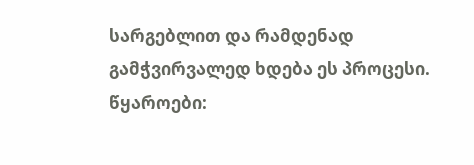სარგებლით და რამდენად გამჭვირვალედ ხდება ეს პროცესი.
წყაროები: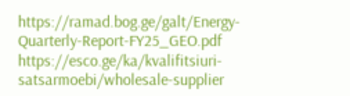https://ramad.bog.ge/galt/Energy-Quarterly-Report-FY25_GEO.pdf
https://esco.ge/ka/kvalifitsiuri-satsarmoebi/wholesale-supplier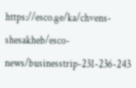https://esco.ge/ka/chvens-shesakheb/esco-news/businesstrip-231-236-243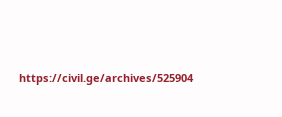https://civil.ge/archives/525904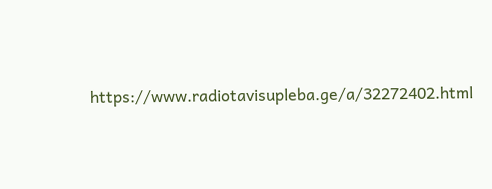https://www.radiotavisupleba.ge/a/32272402.html